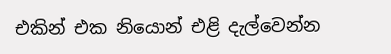එකින් එක නියොන් එළි දැල්වෙන්න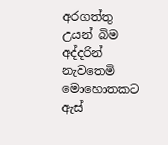අරගත්තු
උයන් බිම අද්දරින් නැවතෙමි මොහොතකට
ඇස්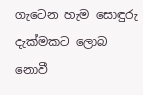ගැටෙන හැම සොඳුරු දැක්මකට ලොබ නොවී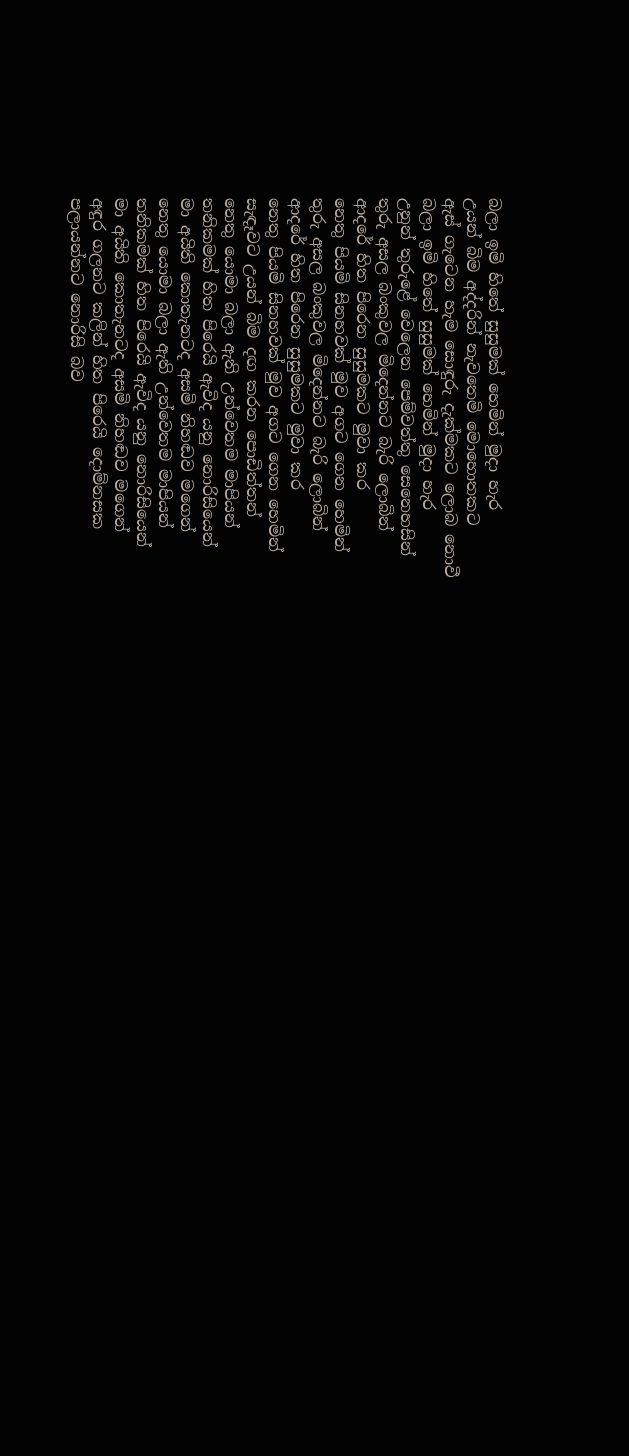බලා ඉමි හිතේ සුසුමක් හෙමින් මුදා හැර
උයන් බිම අද්දරින් නැවතෙමි මොහොතකට
ඇස් ගැටෙන හැම සොඳුරු දැක්මකට ලොබ නොවී
බලා ඉමි හිතේ සුසුමක් හෙමින් මුදා හැර
උනුන් තුරුළේ වෙලෙන පෙම්වත්තු සෙනෙහසින්
තුරු අසල බංකුවල මිදෙන්නට බැරි ලොබින්
ආදරේ හිත පිරෙන සුසුමකට මුවා කර
නෙතු පියමි සිනහවක් මුව අගට ගෙන හෙමින්
තුරු අසල බංකුවල මිදෙන්නට බැරි ලොබින්
ආදරේ හිත පිරෙන සුසුමකට මුවා කර
නෙතු පියමි සිනහවක් මුව අගට ගෙන හෙමින්
සැඳෑවට උයන් බිම දඟ කරන පොඩිත්තන්
නෙතු යොමා බලා ඇති උන්වෙතම මාපියන්
තනිකමක් හිත පිරෙයි ඇවිද යනු නොරිසියෙන්
මා අයිති කොතැනටද අසමි නිහඬව මගෙන්
නෙතු යොමා බලා ඇති උන්වෙතම මාපියන්
තනිකමක් හිත පිරෙයි ඇවිද යනු නොරිසියෙන්
මා අයිති කොතැනටද අසමි නිහඬව මගෙන්
අඳුර ගලනට කලින් හිත පිරෙයි දොම්නසක
පලායන්නට නොරිසි බව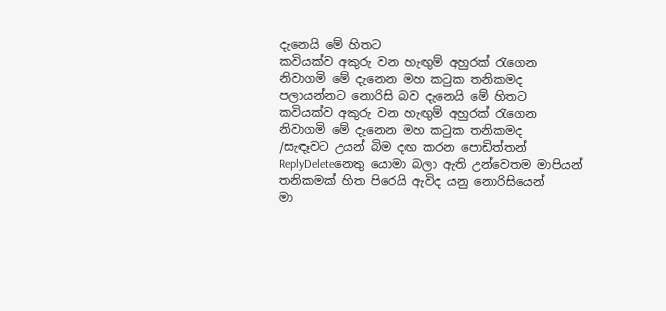දැනෙයි මේ හිතට
කවියක්ව අකුරු වන හැඟුම් අහුරක් රැගෙන
නිවාගමි මේ දැනෙන මහ කටුක තනිකමද
පලායන්නට නොරිසි බව දැනෙයි මේ හිතට
කවියක්ව අකුරු වන හැඟුම් අහුරක් රැගෙන
නිවාගමි මේ දැනෙන මහ කටුක තනිකමද
/සැඳෑවට උයන් බිම දඟ කරන පොඩිත්තන්
ReplyDeleteනෙතු යොමා බලා ඇති උන්වෙතම මාපියන්
තනිකමක් හිත පිරෙයි ඇවිද යනු නොරිසියෙන්
මා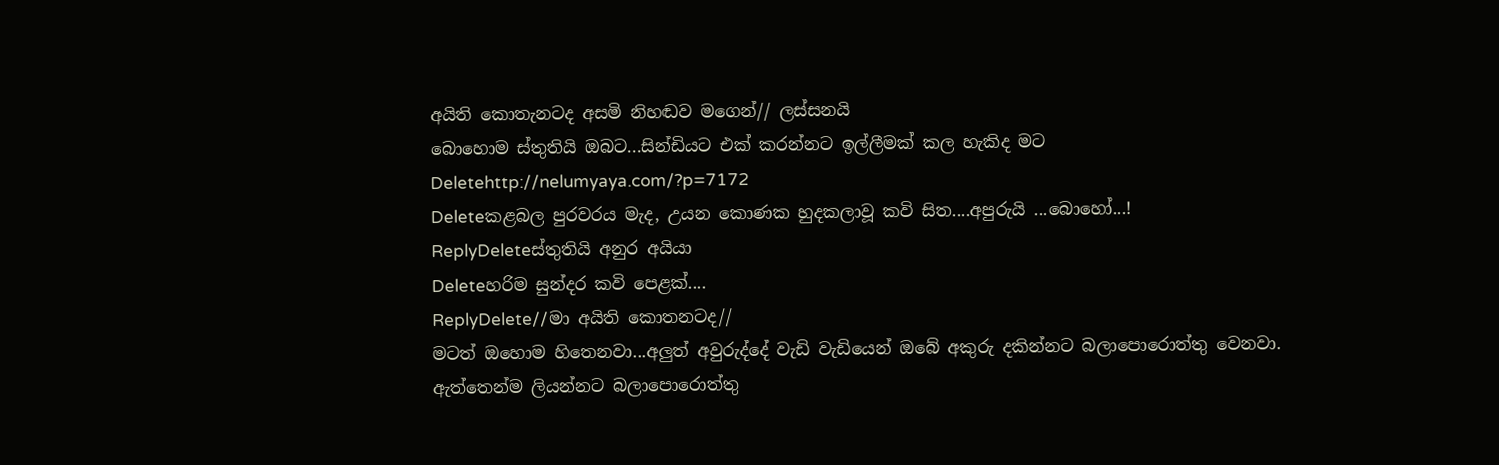අයිති කොතැනටද අසමි නිහඬව මගෙන්// ලස්සනයි
බොහොම ස්තුතියි ඔබට...සින්ඩියට එක් කරන්නට ඉල්ලීමක් කල හැකිද මට
Deletehttp://nelumyaya.com/?p=7172
Deleteකළබල පුරවරය මැද, උයන කොණක හුදකලාවූ කවි සිත....අපුරුයි ...බොහෝ...!
ReplyDeleteස්තුතියි අනුර අයියා
Deleteහරිම සුන්දර කවි පෙළක්....
ReplyDelete//මා අයිති කොතනටද//
මටත් ඔහොම හිතෙනවා...අලුත් අවුරුද්දේ වැඩි වැඩියෙන් ඔබේ අකුරු දකින්නට බලාපොරොත්තු වෙනවා.
ඇත්තෙන්ම ලියන්නට බලාපොරොත්තු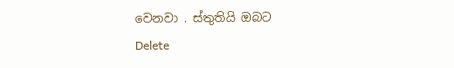වෙනවා . ස්තුතියි ඔබට
Delete